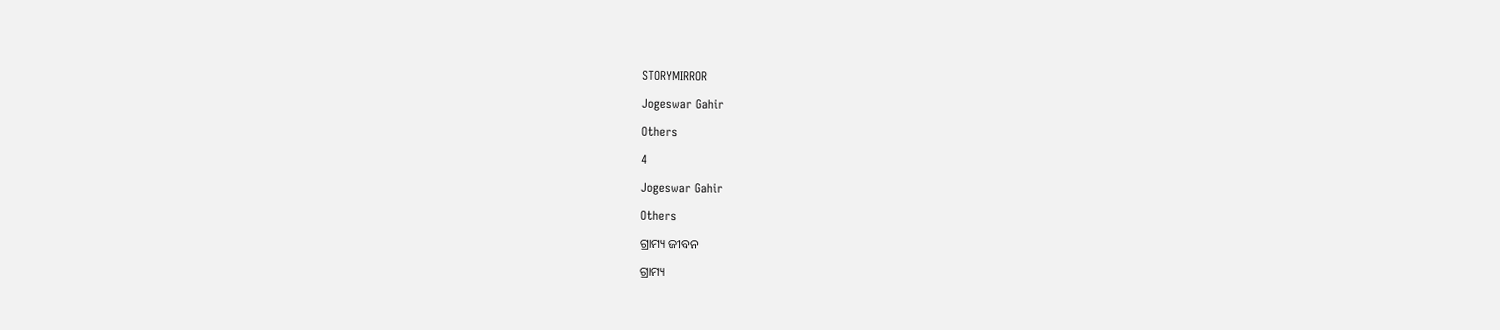STORYMIRROR

Jogeswar Gahir

Others

4

Jogeswar Gahir

Others

ଗ୍ରାମ୍ୟ ଜୀବନ

ଗ୍ରାମ୍ୟ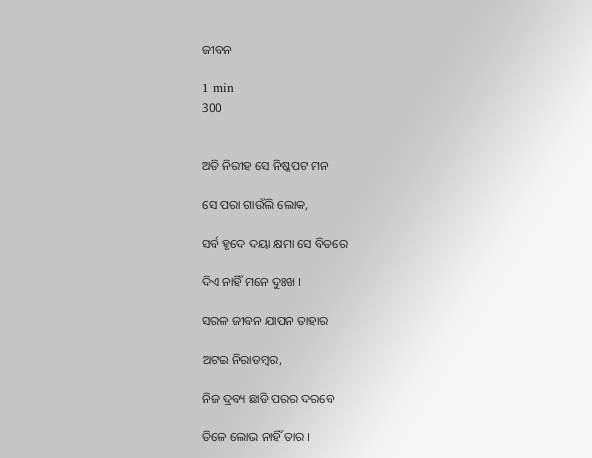ଜୀବନ

1 min
300


ଅତି ନିରୀହ ସେ ନିଷ୍କପଟ ମନ

ସେ ପରା ଗାଉଁଲି ଲୋକ,

ସର୍ବ ହୃଦେ ଦୟା କ୍ଷମା ସେ ବିତରେ

ଦିଏ ନାହିଁ ମନେ ଦୁଃଖ ।

ସରଳ ଜୀବନ ଯାପନ ତାହାର

ଅଟଇ ନିରାଡମ୍ବର,

ନିଜ ଦ୍ରବ୍ୟ ଛାଡି ପରର ଦରବେ

ତିଳେ ଲୋଭ ନାହିଁ ତାର ।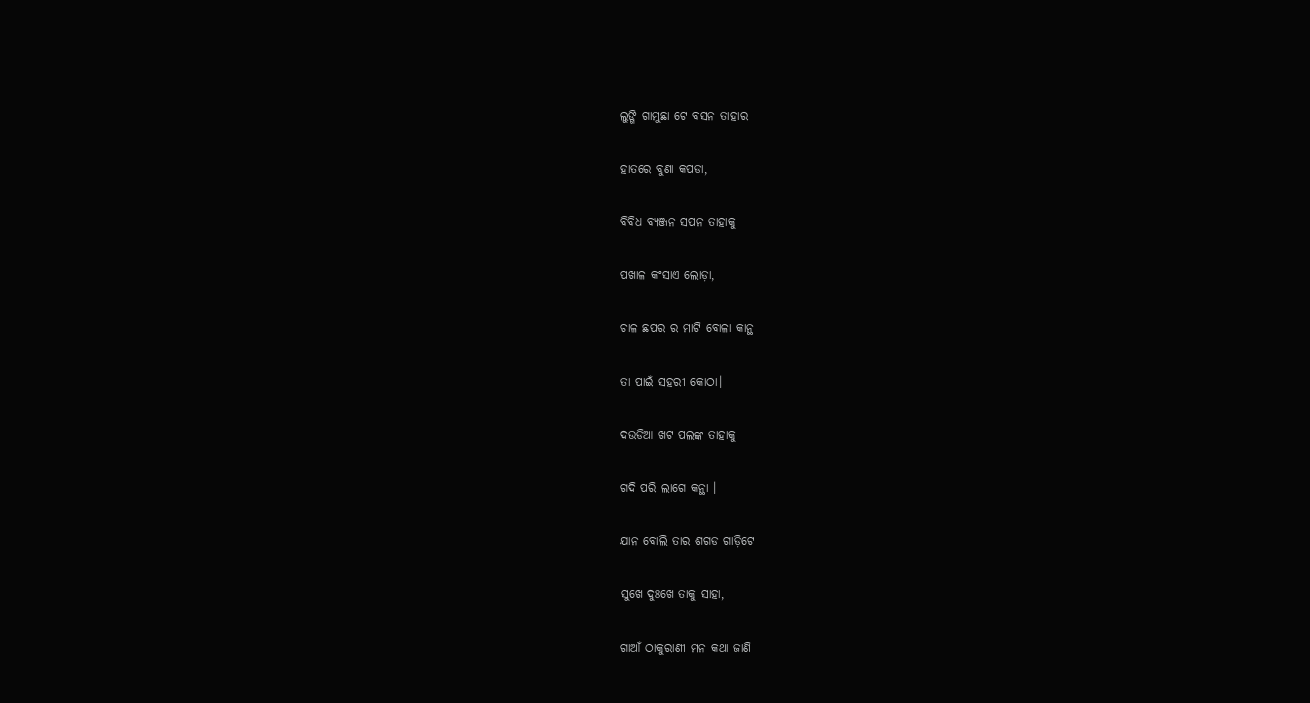ଲୁଙ୍ଗି ଗାମୁଛା ଟେ ବସନ ତାହାର

ହାତରେ ବୁଣା କପଡା,

ବିବିଧ ବ୍ୟଞ୍ଜନ ସପନ ତାହାକୁ

ପଖାଳ କଂସାଏ ଲୋଡ଼ା,

ଚାଳ ଛପର ର ମାଟି ବୋଳା କାନ୍ଥ

ତା ପାଇଁ ସହରୀ କୋଠା।

ଦଉଡିଆ ଖଟ ପଲଙ୍କ ତାହାକୁ

ଗଦି ପରି ଲାଗେ କନ୍ଥା ।

ଯାନ ବୋଲି ତାର ଶଗଡ ଗାଡ଼ିଟେ

ସୁଖେ ଦୁଃଖେ ତାକୁ ସାହା,

ଗାଆଁ ଠାକୁରାଣୀ ମନ କଥା ଜାଣି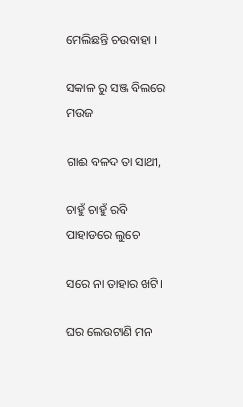ମେଲିଛନ୍ତି ଚଉବାହା ।

ସକାଳ ରୁ ସଞ୍ଜ ବିଲରେ ମଉଜ

ଗାଈ ବଳଦ ତା ସାଥୀ,

ଚାହୁଁ ଚାହୁଁ ରବି ପାହାଡରେ ଲୁଚେ

ସରେ ନା ତାହାର ଖଟି।

ଘର ଲେଉଟାଣି ମନ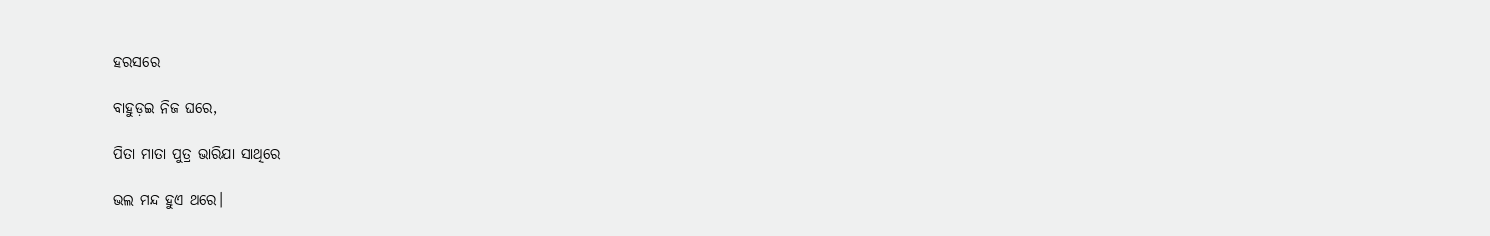ହରସରେ

ବାହୁଡ଼ଇ ନିଜ ଘରେ,

ପିତା ମାତା ପୁତ୍ର ଭାରିଯା ସାଥିରେ

ଭଲ ମନ୍ଦ ହୁଏ ଥରେ।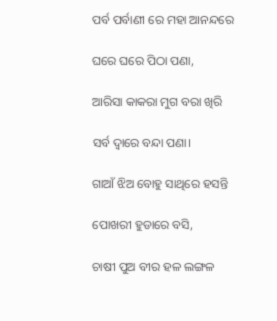ପର୍ବ ପର୍ବାଣୀ ରେ ମହା ଆନନ୍ଦରେ

ଘରେ ଘରେ ପିଠା ପଣା,

ଆରିସା କାକରା ମୁଗ ବରା ଖିରି

ସର୍ବ ଦ୍ୱାରେ ବନ୍ଦା ପଣା।

ଗାଆଁ ଝିଅ ବୋହୁ ସାଥିରେ ହସନ୍ତି

ପୋଖରୀ ହୁଡାରେ ବସି,

ଚାଷୀ ପୁଅ ବୀର ହଳ ଲଙ୍ଗଳ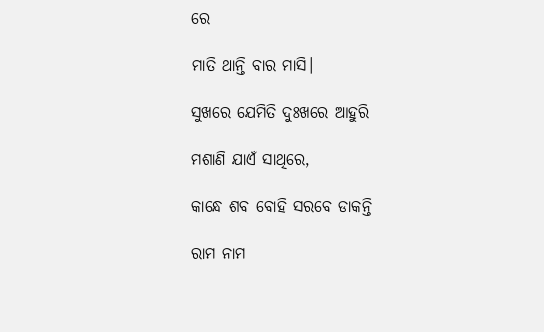ରେ

ମାତି ଥାନ୍ତି ବାର ମାସି।

ସୁଖରେ ଯେମିତି ଦୁଃଖରେ ଆହୁରି

ମଶାଣି ଯାଏଁ ସାଥିରେ,

କାନ୍ଧେ ଶବ ବୋହି ସରବେ ଡାକନ୍ତି

ରାମ ନାମ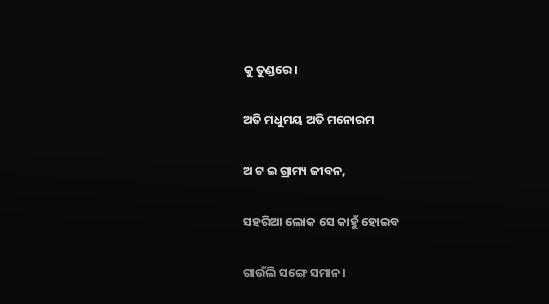କୁ ତୁଣ୍ଡରେ।

ଅତି ମଧୁମୟ ଅତି ମନୋରମ

ଅ ଟ ଇ ଗ୍ରାମ୍ୟ ଜୀବନ,

ସହରିଆ ଲୋକ ସେ କାହୁଁ ହୋଇବ

ଗାଉଁଲି ସଙ୍ଗେ ସମାନ।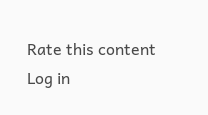Rate this content
Log in